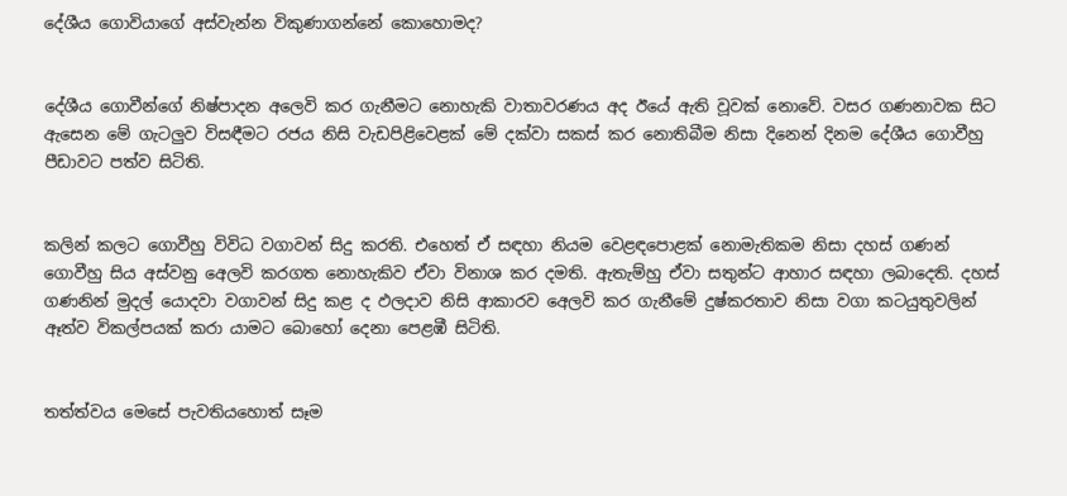දේශීය ගොවියාගේ අස්වැන්න විකුණාගන්නේ කොහොමද?


දේශීය ගොවීන්ගේ නිෂ්පාදන අලෙවි කර ගැනීමට නොහැකි වාතාවරණය අද ඊයේ ඇති වූවක් නොවේ. වසර ගණනාවක සිට ඇසෙන මේ ගැටලුව විසඳීමට රජය නිසි වැඩපිළිවෙළක් මේ දක්වා සකස් කර නොතිබීම නිසා දිනෙන් දිනම දේශීය ගොවීහු පීඩාවට පත්ව සිටිති.


කලින් කලට ගොවීහු විවිධ වගාවන් සිදු කරති. එහෙත් ඒ සඳහා නියම වෙළඳපොළක් නොමැතිකම නිසා දහස් ගණන් ගොවීහු සිය අස්වනු අෙලවි කරගත නොහැකිව ඒවා විනාශ කර දමති. ඇතැම්හු ඒවා සතුන්ට ආහාර සඳහා ලබාදෙති. දහස් ගණනින් මුදල් යොදවා වගාවන් සිදු කළ ද ඵලද‌ාව නිසි ආකාරව අෙලවි කර ගැනීමේ දුෂ්කරතාව නිසා වගා කටයුතුවලින් ඈත්ව විකල්පයක් කරා යාමට බොහෝ දෙනා පෙළඹී සිටිති.


තත්ත්වය මෙසේ පැවතියහොත් සෑම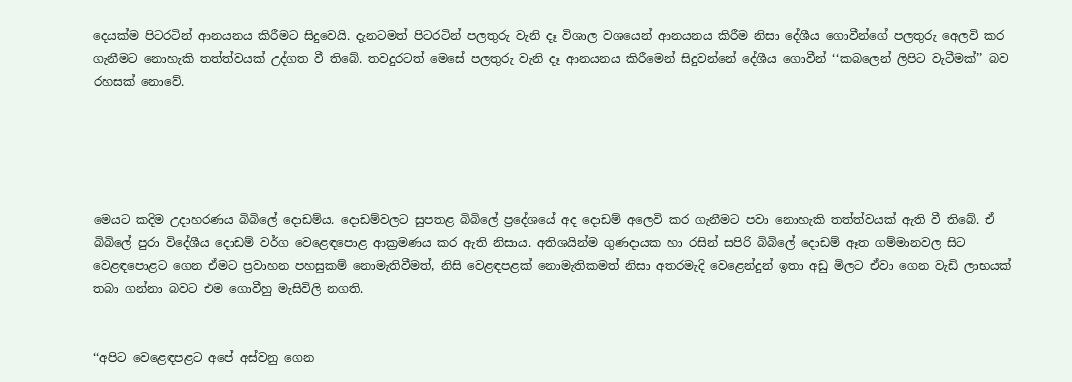දෙයක්ම පිටරටින් ආනයනය කිරීමට සිදුවෙයි. දැනටමත් පිටරටින් පලතුරු වැනි දෑ විශාල වශයෙන් ආනයනය කිරීම නිසා දේශීය ගොවීන්ගේ පලතුරු අෙලවි කර ගැනීමට නොහැකි තත්ත්වයක් උද්ගත වී තිබේ. තවදුරටත් මෙසේ පලතුරු වැනි දෑ ආනයනය කිරීමෙන් සිදුවන්නේ දේශීය ගොවීන් ‘‘කබලෙන් ලිපිට වැටීමක්’’ බව රහසක් නොවේ.





මෙයට කදිම උද‌ාහරණය බිබිලේ දොඩම්ය. දොඩම්වලට සුපතළ බිබිලේ ප්‍රදේශයේ අද දොඩම් අලෙවි කර ගැනීමට පවා නොහැකි තත්ත්වයක් ඇති වී තිබේ. ඒ බිබිලේ පුරා විදේශීය දොඩම් වර්ග වෙළෙඳපොළ ආක්‍රමණය කර ඇති නිසාය. අතිශයින්ම ගුණද‌ායක හා රසින් සපිරි බිබිලේ දොඩම් ඈත ගම්මානවල සිට වෙළඳපොළට ගෙන ඒමට ප්‍රවාහන පහසුකම් නොමැතිවීමත්, නිසි වෙළඳපළක් නොමැතිකමත් නිසා අතරමැදි වෙළෙන්දුන් ඉතා අඩු මිලට ඒවා ගෙන වැඩි ලාභයක් තබා ගන්නා බවට එම ගොවීහු මැසිවිලි නගති.


‘‘අපිට වෙළෙඳපළට අපේ අස්වනු ගෙන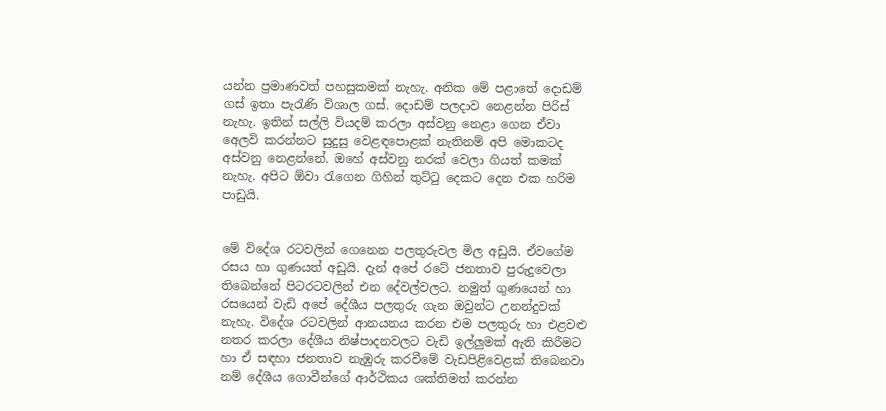යන්න ප්‍රමාණවත් පහසුකමක් නැහැ. අනික මේ පළාතේ දොඩම් ගස් ඉතා පැරැණි විශාල ගස්. දොඩම් පලද‌ාව නෙළන්න පිරිස් නැහැ. ඉතින් සල්ලි වියදම් කරලා අස්වනු නෙළා ගෙන ඒවා අෙලවි කරන්නට සුදුසු වෙළඳපොළක් නැතිනම් අපි මොකටද අස්වනු නෙළන්නේ. ඔහේ අස්වනු නරක් වෙලා ගියත් කමක් නැහැ. අපිට ඕවා රැගෙන ගිහින් තුට්ටු දෙකට දෙන එක හරිම පාඩුයි.


මේ විදේශ රටවලින් ගෙනෙන පලතුරුවල මිල අඩුයි. ඒවගේම රසය හා ගුණයත් අඩුයි. දැන් අපේ රටේ ජනතාව පුරුදුවෙලා තිබෙන්නේ පිටරටවලින් එන දේවල්වලට. නමුත් ගුණයෙන් හා රසයෙන් වැඩි අපේ දේශීය පලතුරු ගැන ඔවුන්ට උනන්දුවක් නැහැ. විදේශ රටවලින් ආනයනය කරන එම පලතුරු හා එළවළු නතර කරලා දේශීය නිෂ්පාදනවලට වැඩි ඉල්ලුමක් ඇති කිරීමට හා ඒ සඳහා ජනතාව නැඹුරු කරවීමේ වැඩපිළිවෙළක් තිබෙනවා නම් දේශීය ගොවීන්ගේ ආර්ථිකය ශක්තිමත් කරන්න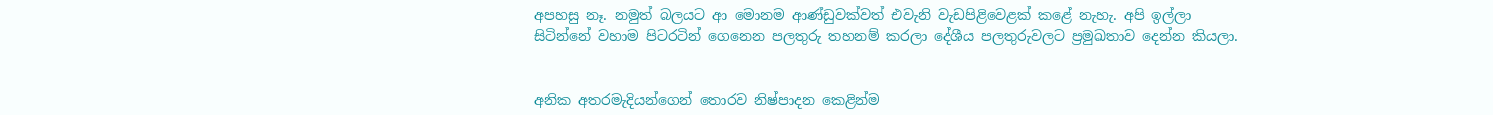අපහසු නෑ. නමුත් බලයට ආ මොනම ආණ්ඩුවක්වත් එවැනි වැඩපිළිවෙළක් කළේ නැහැ. අපි ඉල්ලා සිටින්නේ වහාම පිටරටින් ගෙනෙන පලතුරු තහනම් කරලා දේශීය පලතුරුවලට ප්‍රමුඛතාව දෙන්න කියලා.


අනික අතරමැදියන්ගෙන් තොරව නිෂ්පාදන කෙළින්ම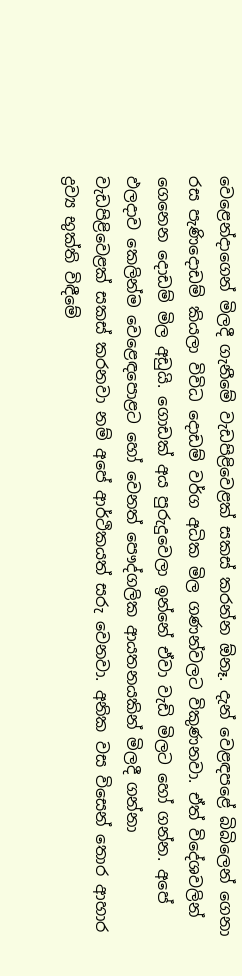වෙළෙන්ද‌ාගෙන් මිලදී ගැනීමේ වැඩපිළිවෙළක් සකස් කරන්න ඕනෑ. දැන් වෙළඳපළේ බිබිලෙන් ගෙනා රස පැණිදොඩම් කියලා විවිධ දොඩම් වර්ග අධික මිල ගණන්වලට විකුණනවා. ඒත් විදේශවලින් ගෙනෙන දොඩම් මිල අඩුයි. ගොඩක් අය පුරුදුවෙලා ඉන්නේ ඒවා වැඩි මිලට හෝ ගන්න. අපේ ඵලද‌ාව කෙලින්ම වෙළෙඳපොළට හෝ වෙනත් පෞද්ගලික ආයතනයකින් මිලදී ගන්නා වැඩපිළිවෙළක් සකස් කරනවා නම් අපේ ආර්ථිකයත් සරු වෙනවා. අනික වස විසෙන් තොර ආහාර ද්‍රව්‍ය භුක්ති විඳීමේ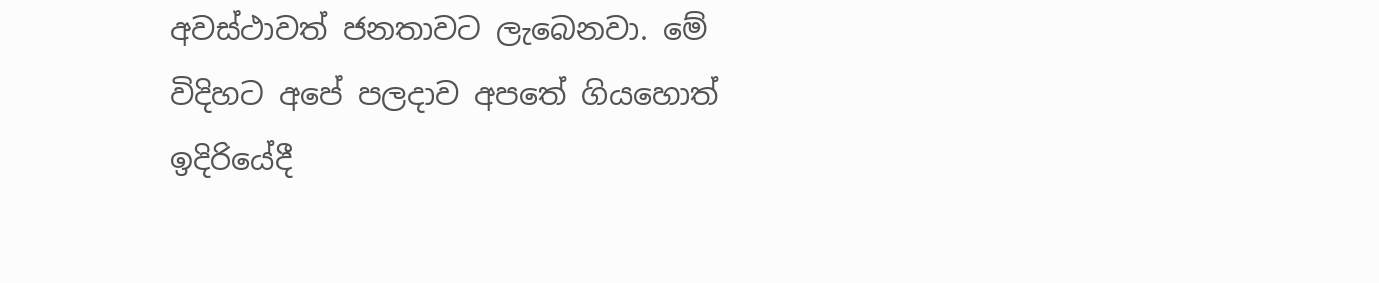අවස්ථාවත් ජනතාවට ලැබෙනවා. මේ විදිහට අපේ පලදාව අපතේ ගියහොත් ඉදිරියේදී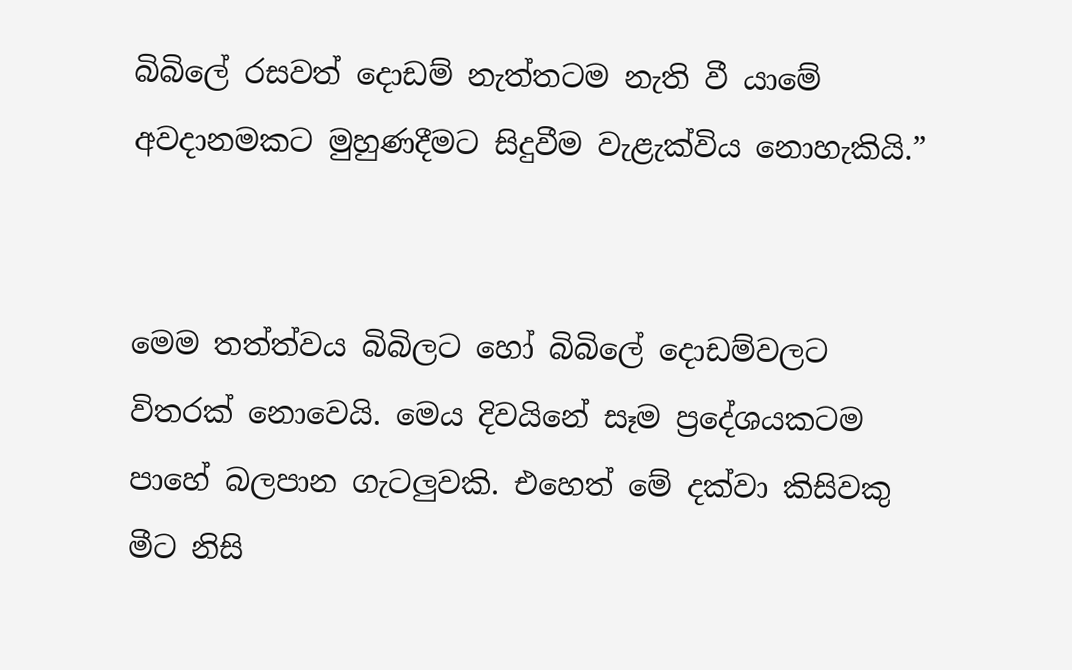බිබිලේ රසවත් දොඩම් නැත්තටම නැති වී යාමේ අවද‌ානමකට මුහුණදීමට සිදුවීම වැළැක්විය නොහැකියි.”


මෙම තත්ත්වය බිබිලට හෝ බිබිලේ දොඩම්වලට විතරක් නොවෙයි. මෙය දිවයිනේ සෑම ප්‍රදේශයකටම පාහේ බලපාන ගැටලුවකි. එහෙත් මේ දක්වා කිසිවකු මීට නිසි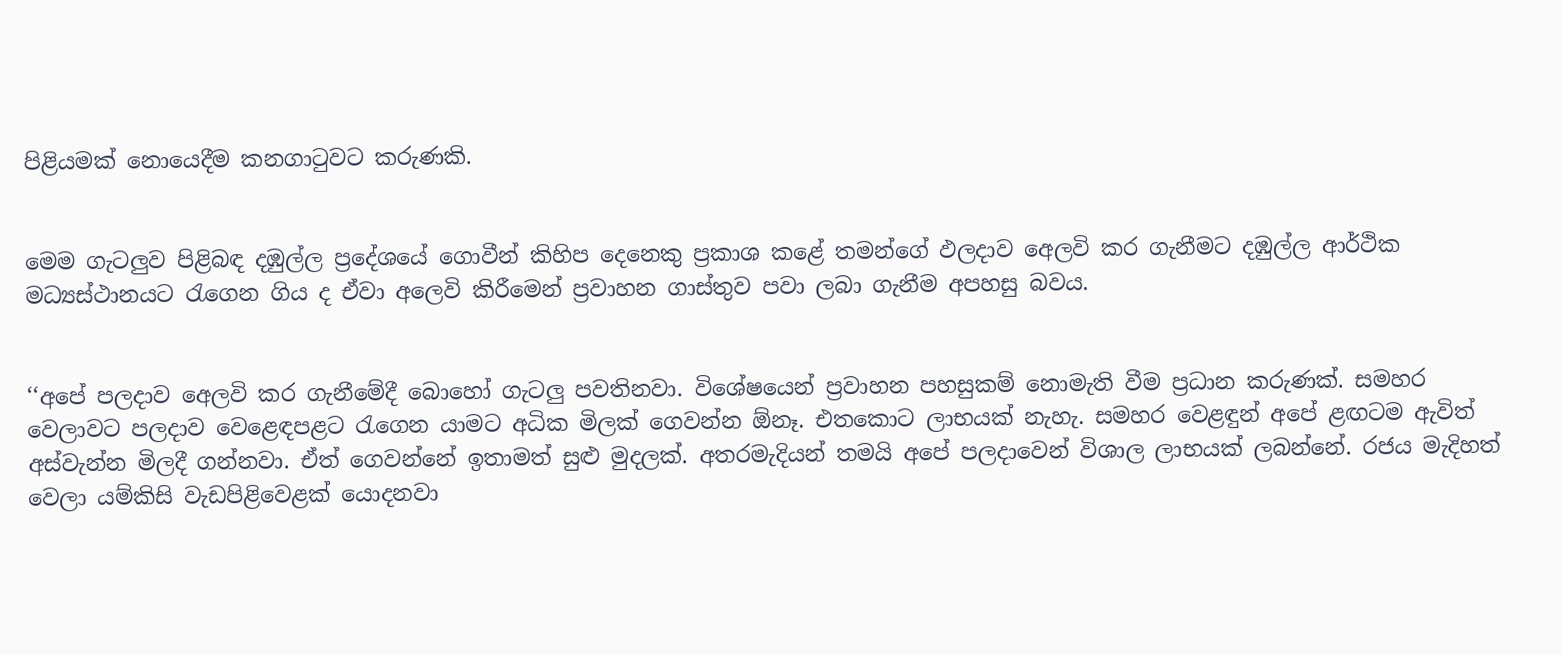පිළියමක් නොයෙදීම කනගාටුවට කරුණකි.


මෙම ගැටලුව පිළිබඳ දඹුල්ල ප්‍රදේශයේ ගොවීන් කිහිප දෙනෙකු ප්‍රකාශ කළේ තමන්ගේ ඵලද‌ාව අෙලවි කර ගැනීමට දඹුල්ල ආර්ථික මධ්‍යස්ථානයට රැගෙන ගිය ද ඒවා අලෙවි කිරීමෙන් ප්‍රවාහන ගාස්තුව පවා ලබා ගැනීම අපහසු බවය.


‘‘අපේ පලද‌ාව අෙලවි කර ගැනීමේදී බොහෝ ගැටලු පවතිනවා. විශේෂයෙන් ප්‍රවාහන පහසුකම් නොමැති වීම ප්‍රධාන කරුණක්. සමහර වෙලාවට පලද‌ාව වෙළෙඳපළට රැගෙන යාමට අධික මිලක් ගෙවන්න ඕනෑ. එතකොට ලාභයක් නැහැ. සමහර වෙළඳුන් අපේ ළඟටම ඇවිත් අස්වැන්න මිලදී ගන්නවා. ඒත් ගෙවන්නේ ඉතාමත් සුළු මුදලක්. අතරමැදියන් තමයි අපේ පලද‌ාවෙන් විශාල ලාභයක් ලබන්නේ. රජය මැදිහත් වෙලා යම්කිසි වැඩපිළිවෙළක් යොදනවා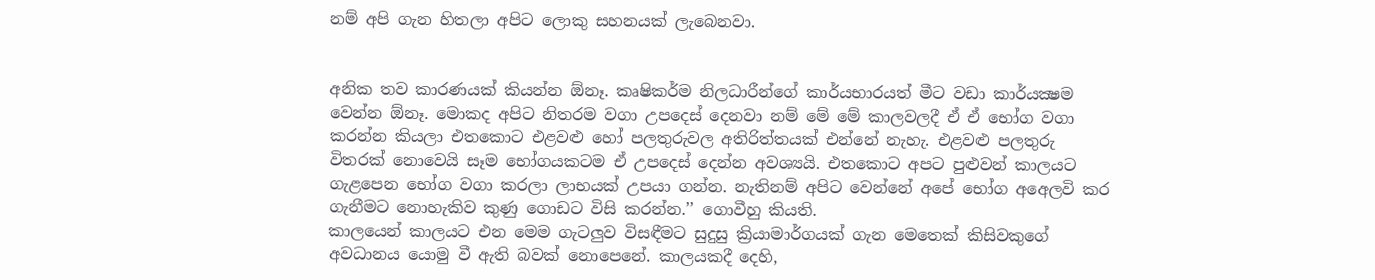නම් අපි ගැන හිතලා අපිට ලොකු සහනයක් ලැබෙනවා.


අනික තව කාරණයක් කියන්න ඕනෑ. කෘෂිකර්ම නිලධාරීන්ගේ කාර්යභාරයත් මීට වඩා කාර්යක්‍ෂම වෙන්න ඕනෑ. මොකද අපිට නිතරම වගා උපදෙස් දෙනවා නම් මේ මේ කාලවලදී ඒ ඒ භෝග වගා කරන්න කියලා එතකොට එළවළු හෝ පලතුරුවල අතිරිත්තයක් එන්නේ නැහැ. එළවළු පලතුරු විතරක් නොවෙයි සෑම භෝගයකටම ඒ උපදෙස් දෙන්න අවශ්‍යයි. එතකොට අපට පුළුවන් කාලයට ගැළපෙන භෝග වගා කරලා ලාභයක් උපයා ගන්න. නැතිනම් අපිට වෙන්නේ අපේ භෝග අඅෙලවි කර ගැනීමට නොහැකිව කුණු ගොඩට විසි කරන්න.’’ ගොවීහු කියති.
කාලයෙන් කාලයට එන මෙම ගැටලුව විසඳීමට සුදුසු ක්‍රියාමාර්ගයක් ගැන මෙතෙක් කිසිවකුගේ අවධානය යොමු වී ඇති බවක් නොපෙනේ. කාලයකදී දෙහි,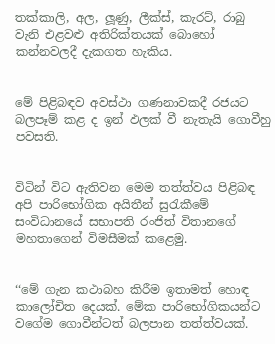තක්කාලි, අල, ලූණු, ලීක්ස්, කැරට්, රාබු වැනි එළවළු අතිරික්තයක් බොහෝ කන්නවලදී දැකගත හැකිය.


මේ පිළිබඳව අවස්ථා ගණනාවකදී රජයට බලපෑම් කළ ද ඉන් ඵලක් වී නැතැයි ගොවීහු පවසති.


විටින් විට ඇතිවන මෙම තත්ත්වය පිළිබඳ අපි පාරිභෝගික අයිතීන් සුරැකීමේ සංවිධානයේ සභාපති රංජිත් විතානගේ මහතාගෙන් විමසීමක් කළෙමු.


‘‘මේ ගැන කථාබහ කිරීම ඉතාමත් හොඳ කාලෝචිත දෙයක්. මේක පාරිභෝගිකයන්ට වගේම ගොවීන්ටත් බලපාන තත්ත්වයක්.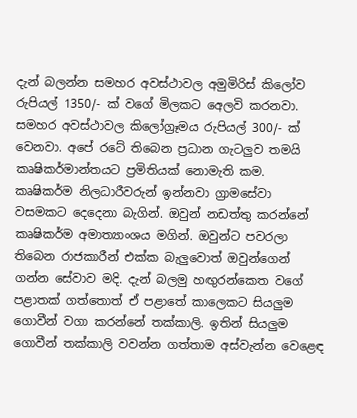දැන් බලන්න සමහර අවස්ථාවල අමුමිරිස් කිලෝව රුපියල් 1350/- ක් වගේ මිලකට අෙලවි කරනවා. සමහර අවස්ථාවල කිලෝග්‍රෑමය රුපියල් 300/- ක් වෙනවා. අපේ රටේ තිබෙන ප්‍රධාන ගැටලුව තමයි කෘෂිකර්මාන්තයට ප්‍රමිතියක් නොමැති කම. කෘෂිකර්ම නිලධාරීවරුන් ඉන්නවා ග්‍රාමසේවා වසමකට දෙදෙනා බැගින්. ඔවුන් නඩත්තු කරන්නේ කෘෂිකර්ම අමාත්‍යාංශය මගින්. ඔවුන්ට පවරලා තිබෙන රාජකාරීන් එක්ක බැලුවොත් ඔවුන්ගෙන් ගන්න සේවාව මදි. දැන් බලමු හඟුරන්කෙත වගේ පළාතක් ගත්තොත් ඒ පළාතේ කාලෙකට සියලුම ගොවීන් වගා කරන්නේ තක්කාලි. ඉතින් සියලුම ගොවීන් තක්කාලි වවන්න ගත්තාම අස්වැන්න වෙළෙඳ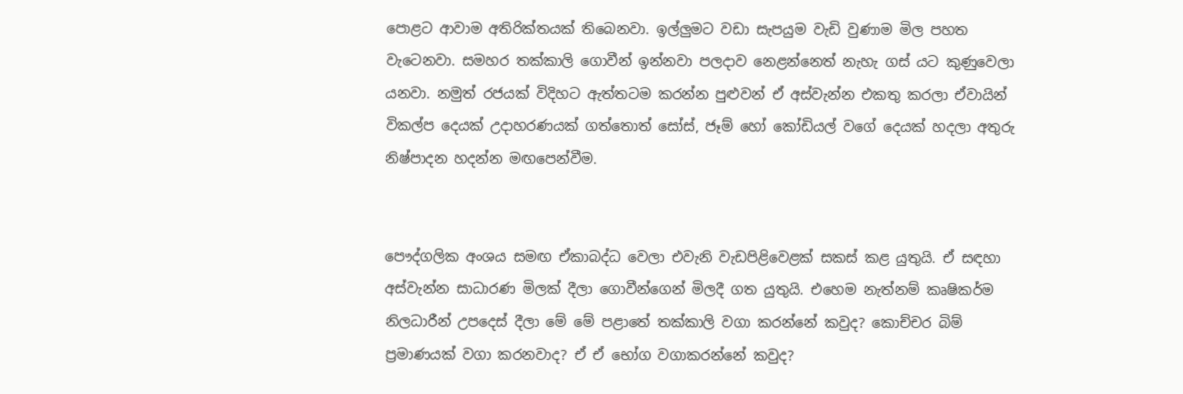පොළට ආවාම අතිරික්තයක් තිබෙනවා. ඉල්ලුමට වඩා සැපයුම වැඩි වුණාම මිල පහත වැටෙනවා. සමහර තක්කාලි ගොවීන් ඉන්නවා පලද‌ාව නෙළන්නෙත් නැහැ ගස් යට කුණුවෙලා යනවා. නමුත් රජයක් විදිහට ඇත්තටම කරන්න පුළුවන් ඒ අස්වැන්න එකතු කරලා ඒවායින් විකල්ප දෙයක් උද‌ාහරණයක් ගත්තොත් සෝස්, ජෑම් හෝ කෝඩියල් වගේ දෙයක් හදලා අතුරු නිෂ්පාදන හදන්න මඟපෙන්වීම.


පෞද්ගලික අංශය සමඟ ඒකාබද්ධ වෙලා එවැනි වැඩපිළිවෙළක් සකස් කළ යුතුයි. ඒ සඳහා අස්වැන්න සාධාරණ මිලක් දීලා ගොවීන්ගෙන් මිලදී ගත යුතුයි. එහෙම නැත්නම් කෘෂිකර්ම නිලධාරීන් උපදෙස් දීලා මේ මේ පළාතේ තක්කාලි වගා කරන්නේ කවුද? කොච්චර බිම් ප්‍රමාණයක් වගා කරනවාද? ඒ ඒ භෝග වගාකරන්නේ කවුද?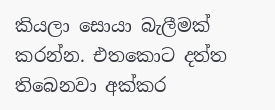කියලා සොයා බැලීමක් කරන්න. එතකොට දත්ත තිබෙනවා අක්කර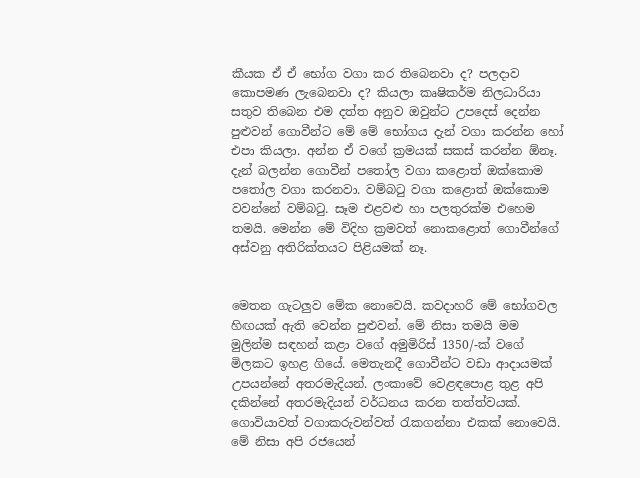කීයක ඒ ඒ භෝග වගා කර තිබෙනවා ද? පලද‌ාව කොපමණ ලැබෙනවා ද? කියලා කෘෂිකර්ම නිලධාරියා සතුව තිබෙන එම දත්ත අනුව ඔවුන්ට උපදෙස් දෙන්න පුළුවන් ගොවීන්ට මේ මේ භෝගය දැන් වගා කරන්න හෝ එපා කියලා. අන්න ඒ වගේ ක්‍රමයක් සකස් කරන්න ඕනෑ. දැන් බලන්න ගොවීන් පතෝල වගා කළොත් ඔක්කොම පතෝල වගා කරනවා. වම්බටු වගා කළොත් ඔක්කොම වවන්නේ වම්බටු. සෑම එළවළු හා පලතුරක්ම එහෙම තමයි. මෙන්න මේ විදිහ ක්‍රමවත් නොකළොත් ගොවීන්ගේ අස්වනු අතිරික්තයට පිළියමක් නෑ.


මෙතන ගැටලුව මේක නොවෙයි. කවද‌ාහරි මේ භෝගවල හිඟයක් ඇති වෙන්න පුළුවන්. මේ නිසා තමයි මම මුලින්ම සඳහන් කළා වගේ අමුමිරිස් 1350/-ක් වගේ මිලකට ඉහළ ගියේ. මෙතැනදී ගොවීන්ට වඩා ආද‌ායමක් උපයන්නේ අතරමැදියන්. ලංකාවේ වෙළඳපොළ තුළ අපි දකින්නේ අතරමැදියන් වර්ධනය කරන තත්ත්වයක්. ගොවියාවත් වගාකරුවන්වත් රැකගන්නා එකක් නොවෙයි. මේ නිසා අපි රජයෙන්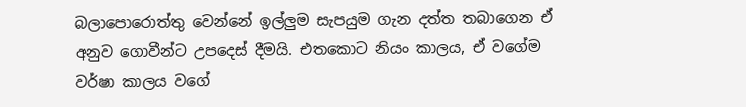බලාපොරොත්තු වෙන්නේ ඉල්ලුම සැපයුම ගැන දත්ත තබාගෙන ඒ අනුව ගොවීන්ට උපදෙස් දීමයි. එතකොට නියං කාලය, ඒ වගේම වර්ෂා කාලය වගේ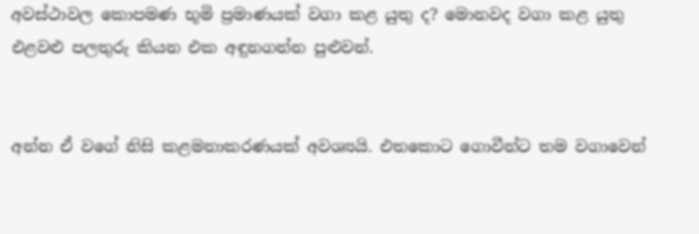අවස්ථාවල කොපමණ භූමි ප්‍රමාණයක් වගා කළ යුතු ද? මොනවද වගා කළ යුතු එළවළු පලතුරු කියන එක අඳුනගන්න පුළුවන්.


අන්න ඒ වගේ නිසි කළමනාකරණයක් අවශ්‍යයි. එතකොට ගොවීන්ට තම වගාවෙන්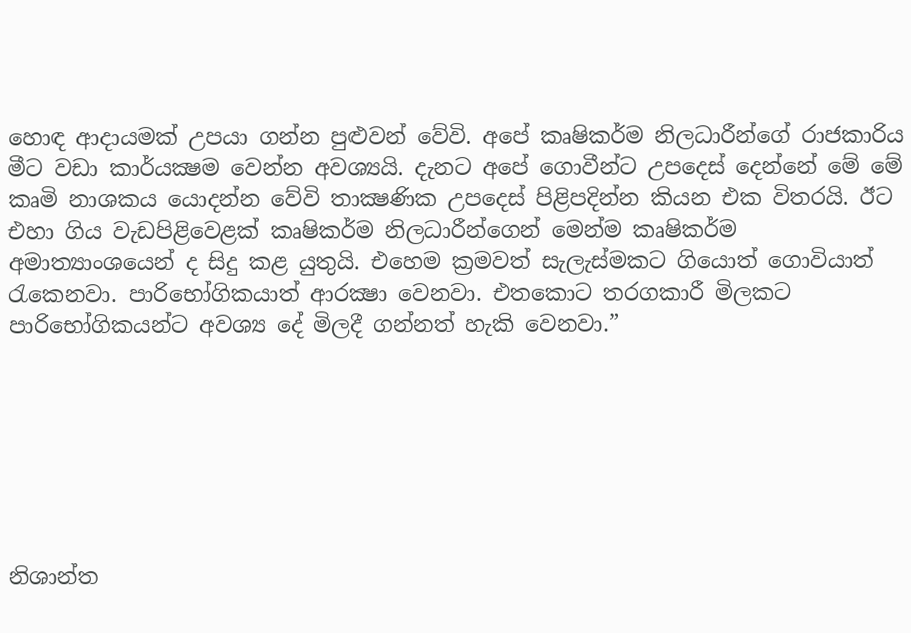හොඳ ආද‌ායමක් උපයා ගන්න පුළුවන් වේවි. අපේ කෘෂිකර්ම නිලධාරීන්ගේ රාජකාරිය මීට වඩා කාර්යක්‍ෂම වෙන්න අවශ්‍යයි. දැනට අපේ ගොවීන්ට උපදෙස් දෙන්නේ මේ මේ කෘමි නාශකය යොදන්න වේවි තාක්‍ෂණික උපදෙස් පිළිපදින්න කියන එක විතරයි. ඊට එහා ගිය වැඩපිළිවෙළක් කෘෂිකර්ම නිලධාරීන්ගෙන් මෙන්ම කෘෂිකර්ම අමාත්‍යාංශයෙන් ද සිදු කළ යුතුයි. එහෙම ක්‍රමවත් සැලැස්මකට ගියොත් ගොවියාත් රැකෙනවා. පාරිභෝගිකයාත් ආරක්‍ෂා වෙනවා. එතකොට තරගකාරී මිලකට පාරිභෝගිකයන්ට අවශ්‍ය දේ මිලදී ගන්නත් හැකි වෙනවා.”







නිශාන්ත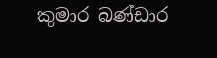කුමාර බණ්ඩාර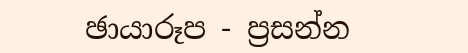ඡායාරූප - ප්‍රසන්න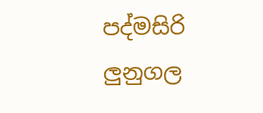පද්මසිරි ලුනුගල